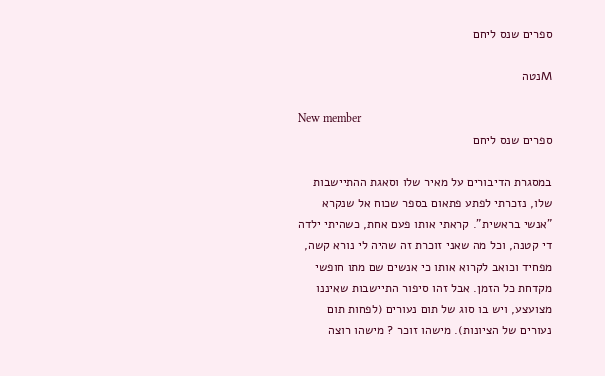ספרים שנס ליחם

Mנטה

New member
ספרים שנס ליחם

במסגרת הדיבורים על מאיר שלו וסאגת ההתיישבות שלו, נזכרתי לפתע פתאום בספר שכוח אל שנקרא "אנשי בראשית". קראתי אותו פעם אחת, כשהיתי ילדה די קטנה, וכל מה שאני זוכרת זה שהיה לי נורא קשה, מפחיד וכואב לקרוא אותו כי אנשים שם מתו חופשי מקדחת כל הזמן. אבל זהו סיפור התיישבות שאיננו מצועצע, ויש בו סוג של תום נעורים (לפחות תום נעורים של הציונות). מישהו זוכר ? מישהו רוצה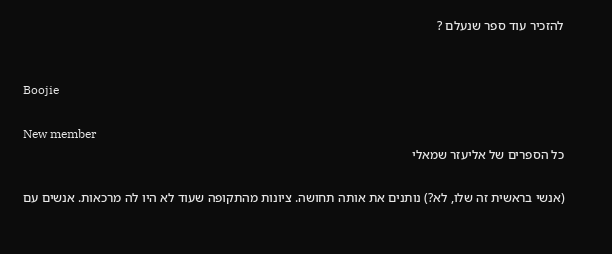להזכיר עוד ספר שנעלם ?


Boojie

New member
כל הספרים של אליעזר שמאלי

(אנשי בראשית זה שלו, לא?) נותנים את אותה תחושה. ציונות מהתקופה שעוד לא היו לה מרכאות. אנשים עם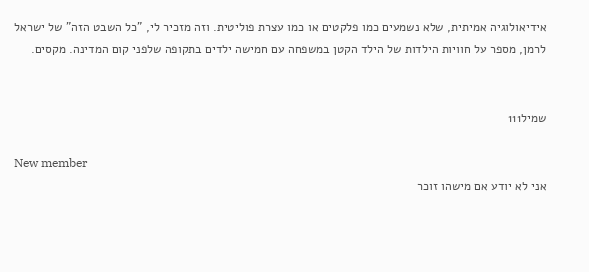אידיאולוגיה אמיתית, שלא נשמעים כמו פלקטים או כמו עצרת פוליטית. וזה מזכיר לי, "כל השבט הזה" של ישראל לרמן, מספר על חוויות הילדות של הילד הקטן במשפחה עם חמישה ילדים בתקופה שלפני קום המדינה. מקסים.


שמיל111

New member
אני לא יודע אם מישהו זוכר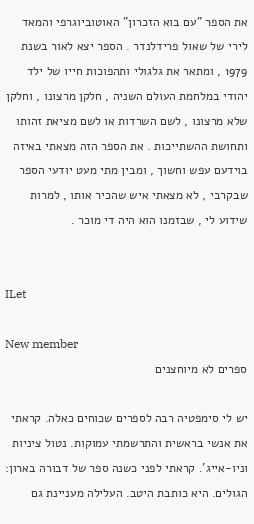את הספר "עם בוא הזכרון" האוטוביוגרפי והמאד לירי של שאול פרידלנדר . הספר יצא לאור בשנת 1979 , ומתאר את גלגולי ותהפוכות חייו של ילד יהודי במלחמת העולם השניה , חלקן מרצונו , וחלקן שלא מרצונו , לשם השרדות או לשם מציאת זהותו ותחושת ההשתייכות . את הספר הזה מצאתי באיזה בוידעם עפש וחשוך , ומבין מתי מעט יודעי הספר שבקרבי , לא מצאתי איש שהכיר אותו , למרות שידוע לי , שבזמנו הוא היה די מוכר .


ILet

New member
ספרים לא מיוחצנים

יש לי סימפטיה רבה לספרים שכוחים כאלה. קראתי את אנשי בראשית והתרשמתי עמוקות. נטול ציניות וניו-אייג'. קראתי לפני כשנה ספר של דבורה בארון: הגולים. היא כותבת היטב. העלילה מעניינת גם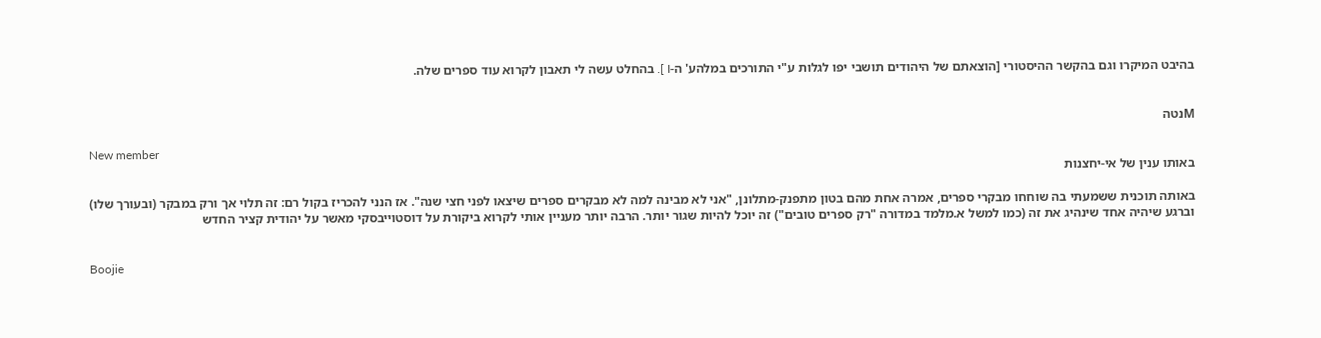בהיבט המיקרו וגם בהקשר ההיסטורי [הוצאתם של היהודים תושבי יפו לגלות ע"י התורכים במלהע' ה-I ]. בהחלט עשה לי תאבון לקרוא עוד ספרים שלה.


Mנטה

New member
באותו ענין של אי-יחצנות

באותה תוכנית ששמעתי בה שוחחו מבקרי ספרים, אמרה אחת מהם בטון מתפנק-מתלונן, "אני לא מבינה למה לא מבקרים ספרים שיצאו לפני חצי שנה". אז הנני להכריז בקול רם: זה תלוי אך ורק במבקר (ובעורך שלו) וברגע שיהיה אחד שינהיג את זה (כמו למשל א.מלמד במדורה "רק ספרים טובים") זה יוכל להיות שגור יותר. הרבה יותר מעניין אותי לקרוא ביקורת על דוסטוייבסקי מאשר על יהודית קציר החדש


Boojie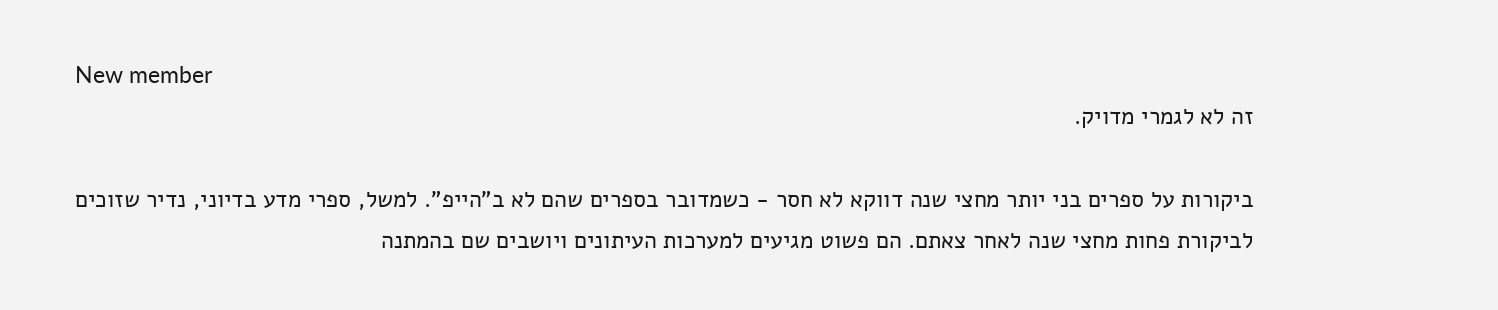New member
זה לא לגמרי מדויק.

ביקורות על ספרים בני יותר מחצי שנה דווקא לא חסר - כשמדובר בספרים שהם לא ב"הייפ". למשל, ספרי מדע בדיוני, נדיר שזוכים לביקורת פחות מחצי שנה לאחר צאתם. הם פשוט מגיעים למערכות העיתונים ויושבים שם בהמתנה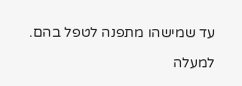עד שמישהו מתפנה לטפל בהם.

למעלה